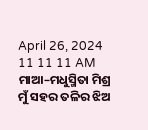April 26, 2024
11 11 11 AM
ମାଆ–ମଧୁସ୍ମିତା ମିଶ୍ର
ମୁଁ ସହର ତଳିର ଝିଅ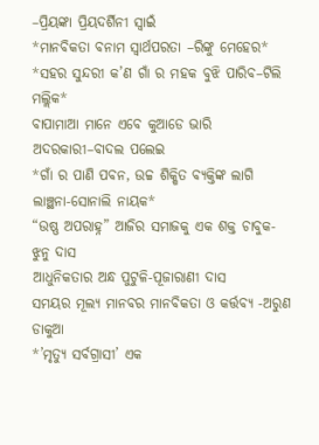–ପ୍ରିୟଙ୍କା ପ୍ରିୟଦର୍ଶିନୀ ସ୍ବାଇଁ
*ମାନବିକତା ବନାମ ସ୍ୱାର୍ଥପରତା –ରିଙ୍କୁ ମେହେର*
*ସହର ସୁନ୍ଦରୀ କ’ଣ ଗାଁ ର ମହକ ବୁଝି ପାରିବ–ଟିଲି ମଲ୍ଲିକ*
ବାପାମାଆ ମାନେ ଏବେ କୁଆଡେ ଭାରି ଅଦରକାରୀ–ବାଦଲ ପଲେଇ
*ଗାଁ ର ପାଣି ପବନ, ଉଚ୍ଚ ଶିକ୍ଷିତ ବ୍ୟକ୍ତିଙ୍କ ଲାଗି ଲାଞ୍ଛନା-ସୋନାଲି ନାୟକ*
“ଉଷ୍ଣ ଅପରାହ୍ନ” ଆଜିର ସମାଜକୁ ଏକ ଶକ୍ତ ଚାବୁକ- ଝୁନୁ ଦାସ
ଆଧୁନିକତାର ଅନ୍ଧ ପୁଟୁଳି-ପୂଜାରାଣୀ ଦାସ
ସମୟର ମୂଲ୍ୟ ମାନବର ମାନବିକତା ଓ କର୍ତ୍ତବ୍ୟ -ଅରୁଣ ଡାକୁଆ
*’ମୃତ୍ୟୁ ସର୍ବଗ୍ରାସୀ’ ଏକ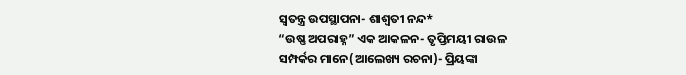ସ୍ୱତନ୍ତ୍ର ଉପସ୍ଥାପନା- ଶାଶ୍ଵତୀ ନନ୍ଦ*
“ଉଷ୍ଣ ଅପରାହ୍ନ” ଏକ ଆକଳନ- ତୃପ୍ତିମୟୀ ରାଉଳ
ସମ୍ପର୍କର ମାନେ(ଆଲେଖ୍ୟ ରଚନା)- ପ୍ରିୟଙ୍କା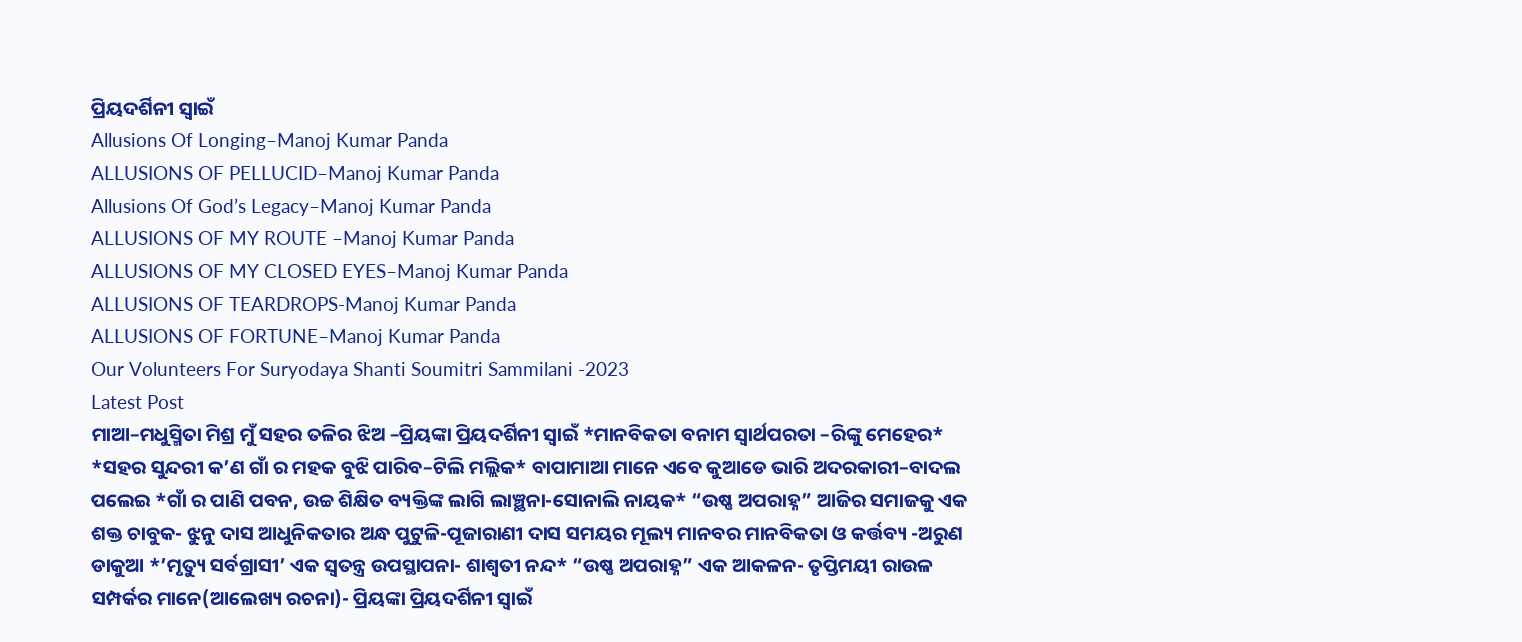ପ୍ରିୟଦର୍ଶିନୀ ସ୍ୱାଇଁ
Allusions Of Longing–Manoj Kumar Panda
ALLUSIONS OF PELLUCID–Manoj Kumar Panda
Allusions Of God’s Legacy–Manoj Kumar Panda
ALLUSIONS OF MY ROUTE –Manoj Kumar Panda
ALLUSIONS OF MY CLOSED EYES–Manoj Kumar Panda
ALLUSIONS OF TEARDROPS-Manoj Kumar Panda
ALLUSIONS OF FORTUNE–Manoj Kumar Panda
Our Volunteers For Suryodaya Shanti Soumitri Sammilani -2023
Latest Post
ମାଆ–ମଧୁସ୍ମିତା ମିଶ୍ର ମୁଁ ସହର ତଳିର ଝିଅ –ପ୍ରିୟଙ୍କା ପ୍ରିୟଦର୍ଶିନୀ ସ୍ବାଇଁ *ମାନବିକତା ବନାମ ସ୍ୱାର୍ଥପରତା –ରିଙ୍କୁ ମେହେର* *ସହର ସୁନ୍ଦରୀ କ’ଣ ଗାଁ ର ମହକ ବୁଝି ପାରିବ–ଟିଲି ମଲ୍ଲିକ* ବାପାମାଆ ମାନେ ଏବେ କୁଆଡେ ଭାରି ଅଦରକାରୀ–ବାଦଲ ପଲେଇ *ଗାଁ ର ପାଣି ପବନ, ଉଚ୍ଚ ଶିକ୍ଷିତ ବ୍ୟକ୍ତିଙ୍କ ଲାଗି ଲାଞ୍ଛନା-ସୋନାଲି ନାୟକ* “ଉଷ୍ଣ ଅପରାହ୍ନ” ଆଜିର ସମାଜକୁ ଏକ ଶକ୍ତ ଚାବୁକ- ଝୁନୁ ଦାସ ଆଧୁନିକତାର ଅନ୍ଧ ପୁଟୁଳି-ପୂଜାରାଣୀ ଦାସ ସମୟର ମୂଲ୍ୟ ମାନବର ମାନବିକତା ଓ କର୍ତ୍ତବ୍ୟ -ଅରୁଣ ଡାକୁଆ *’ମୃତ୍ୟୁ ସର୍ବଗ୍ରାସୀ’ ଏକ ସ୍ୱତନ୍ତ୍ର ଉପସ୍ଥାପନା- ଶାଶ୍ଵତୀ ନନ୍ଦ* “ଉଷ୍ଣ ଅପରାହ୍ନ” ଏକ ଆକଳନ- ତୃପ୍ତିମୟୀ ରାଉଳ ସମ୍ପର୍କର ମାନେ(ଆଲେଖ୍ୟ ରଚନା)- ପ୍ରିୟଙ୍କା ପ୍ରିୟଦର୍ଶିନୀ ସ୍ୱାଇଁ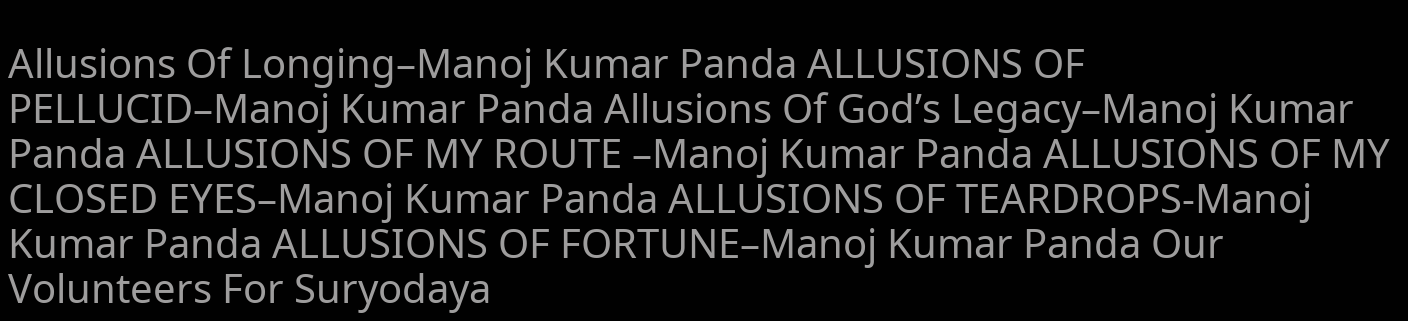Allusions Of Longing–Manoj Kumar Panda ALLUSIONS OF PELLUCID–Manoj Kumar Panda Allusions Of God’s Legacy–Manoj Kumar Panda ALLUSIONS OF MY ROUTE –Manoj Kumar Panda ALLUSIONS OF MY CLOSED EYES–Manoj Kumar Panda ALLUSIONS OF TEARDROPS-Manoj Kumar Panda ALLUSIONS OF FORTUNE–Manoj Kumar Panda Our Volunteers For Suryodaya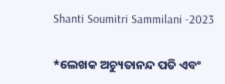Shanti Soumitri Sammilani -2023

*ଲେଖକ ଅଚ୍ୟୁତାନନ୍ଦ ପତି ଏବଂ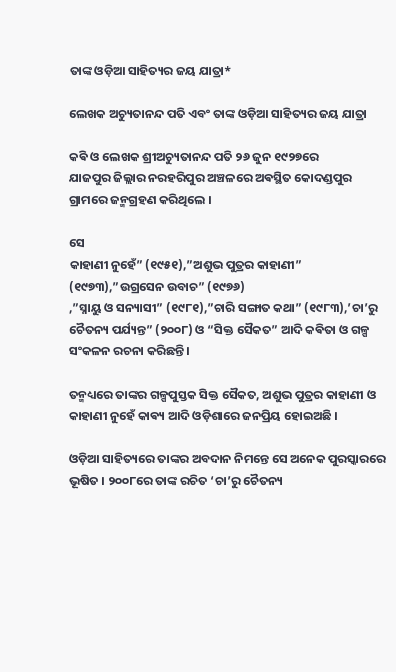ତାଙ୍କ ଓଡ଼ିଆ ସାହିତ୍ୟର ଜୟ ଯାତ୍ରା*

ଲେଖକ ଅଚ୍ୟୁତାନନ୍ଦ ପତି ଏବଂ ତାଙ୍କ ଓଡ଼ିଆ ସାହିତ୍ୟର ଜୟ ଯାତ୍ରା

କଵି ଓ ଲେଖକ ଶ୍ରୀଅଚ୍ୟୁତାନନ୍ଦ ପ‌ତି ୨୬ ଜୁନ ୧୯୨୭ରେ
ଯାଜପୁର ଜିଲ୍ଲାର ନରହରିପୁର ଅଞ୍ଚଳରେ ଅଵସ୍ଥିତ କୋଦଣ୍ଡପୁର ଗ୍ରାମରେ ଜନ୍ମଗ୍ରହଣ କରିଥିଲେ ।

ସେ
କାହାଣୀ ନୁହେଁ” (୧୯୫୧),”ଅଶୁଭ ପୁତ୍ରର କାହାଣୀ” (୧୯୭୩),”ଉଗ୍ରସେନ ଉବାଚ” (୧୯୭୬)
,”ସ୍ନାୟୁ ଓ ସନ୍ୟାସୀ” (୧୯୮୧),”ଚାରି ସଙ୍ଗାତ କଥା” (୧୯୮୩),’ଚା’ରୁ ଚୈତନ୍ୟ ପର୍ଯ୍ୟନ୍ତ” (୨୦୦୮) ଓ “ସିକ୍ତ ସୈକତ” ଆଦି କଵିତା ଓ ଗଳ୍ପ ସଂକଳନ ରଚନା କରିଛନ୍ତି ।

ତନ୍ମଧ୍ୟରେ ତାଙ୍କର ଗଳ୍ପପୁସ୍ତକ ସିକ୍ତ ସୈକତ, ଅଶୁଭ ପୁତ୍ରର କାହାଣୀ ଓ କାହାଣୀ ନୁହେଁ କାଵ୍ୟ ଆଦି ଓଡ଼ିଶାରେ ଜନପ୍ରିୟ ହୋଇଅଛି ।

ଓଡ଼ିଆ ସାହିତ୍ୟରେ ତାଙ୍କର ଅବଦାନ ନିମନ୍ତେ ସେ ଅନେକ ପୁରସ୍କାରରେ ଭୂଷିତ । ୨୦୦୮ରେ ତାଙ୍କ ରଚିତ ‘ଚା’ରୁ ଚୈତନ୍ୟ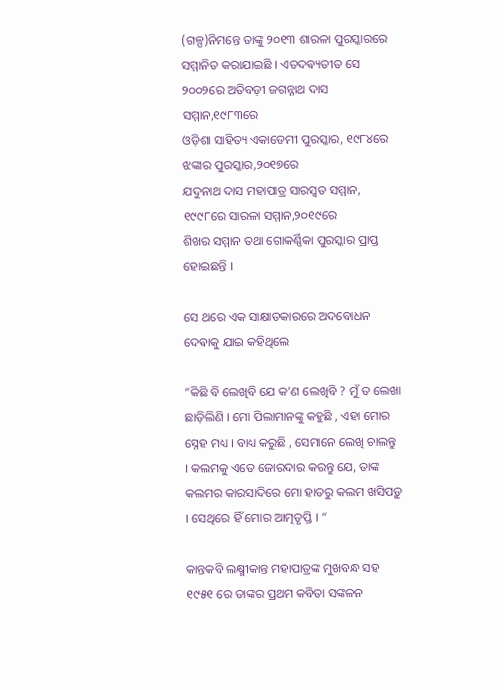(ଗଳ୍ପ)ନିମନ୍ତେ ତାଙ୍କୁ ୨୦୧୩ ଶାରଳା ପୁରସ୍କାରରେ ସମ୍ମାନିତ କରାଯାଇଛି । ଏତଦଵ୍ୟତୀତ ସେ ୨୦୦୨ରେ ଅତିବଡ଼ୀ ଜଗନ୍ନାଥ ଦାସ ସମ୍ମାନ,୧୯୮୩ରେ
ଓଡ଼ିଶା ସାହିତ୍ୟ ଏକାଡେମୀ ପୁରସ୍କାର, ୧୯୮୪ରେ ଝଙ୍କାର ପୁରସ୍କାର,୨୦୧୭ରେ
ଯଦୁନାଥ ଦାସ ମହାପାତ୍ର ସାରସ୍ୱତ ସମ୍ମାନ, ୧୯୯୮ରେ ସାରଳା ସମ୍ମାନ,୨୦୧୯ରେ
ଶିଖର ସମ୍ମାନ ତଥା ଗୋକର୍ଣ୍ଣିକା ପୁରସ୍କାର ପ୍ରାପ୍ତ ହୋଇଛନ୍ତି ।

ସେ ଥରେ ଏକ ସାକ୍ଷାତକାରରେ ଅଦବୋଧନ ଦେଵାକୁ ଯାଇ କହିଥିଲେ

“କିଛି ବି ଲେଖିବି ଯେ କ’ଣ ଲେଖିବି ? ମୁଁ ତ ଲେଖା ଛାଡ଼ିଲିଣି । ମୋ ପିଲାମାନଙ୍କୁ କହୁଛି , ଏହା ମୋର ସ୍ନେହ ମଧ୍ୟ । ବାଧ୍ୟ କରୁଛି , ସେମାନେ ଲେଖି ଚାଲନ୍ତୁ । କଲମକୁ ଏତେ ଜୋରଦାର କରନ୍ତୁ ଯେ, ତାଙ୍କ କଲମର କାରସାଦିରେ ମୋ ହାତରୁ କଲମ ଖସିପଡ଼ୁ । ସେଥିରେ ହିଁ ମୋର ଆତ୍ମତୃପ୍ତି । “

କାନ୍ତକବି ଲକ୍ଷ୍ମୀକାନ୍ତ ମହାପାତ୍ରଙ୍କ ମୁଖବନ୍ଧ ସହ ୧୯୫୧ ରେ ତାଙ୍କର ପ୍ରଥମ କବିତା ସଙ୍କଳନ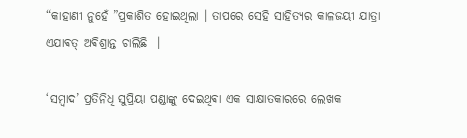“କାହାଣୀ ନୁହେଁ ”ପ୍ରକାଶିତ ହୋଇଥିଲା । ତାପରେ ସେହି ସାହିତ୍ୟର କାଳଜୟୀ ଯାତ୍ରା ଏଯାଵତ୍ ଅଵିଶ୍ରାନ୍ତ ଚାଲିଛି ‌ ।

‘ସମ୍ବାଦ’ ପ୍ରତିନିଧି ସୁପ୍ରିୟା ପଣ୍ଡାଙ୍କୁ ଦେଇଥିଵା ଏକ ସାକ୍ଷାତକାରରେ ଲେଖକ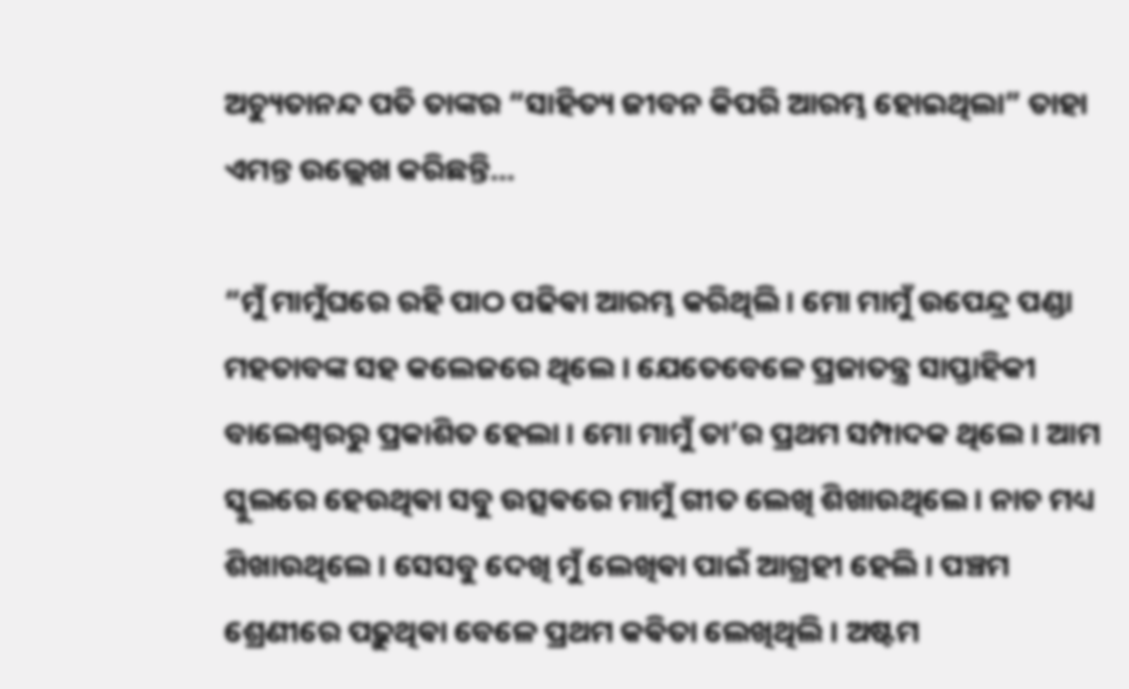ଅଚ୍ୟୁତାନନ୍ଦ ପତି ତାଙ୍କର “ସାହିତ୍ୟ ଜୀବନ କିପରି ଆରମ୍ଭ ହୋଇଥିଲା” ତାହା ଏମନ୍ତ ଉଲ୍ଲେଖ କରିଛନ୍ତି…

“ମୁଁ ମାମୁଁଘରେ ରହି ପାଠ ପଢିଵା ଆରମ୍ଭ କରିଥିଲି । ମୋ ମାମୁଁ ଉପେନ୍ଦ୍ର ପଣ୍ଡା ମହତାବଙ୍କ ସହ କଲେଜରେ ଥିଲେ । ଯେତେବେଳେ ପ୍ରଜାତନ୍ତ୍ର ସାପ୍ତାହିକୀ ବାଲେଶ୍ୱରରୁ ପ୍ରକାଶିତ ହେଲା । ମୋ ମାମୁଁ ତା’ର ପ୍ରଥମ ସମ୍ପାଦକ ଥିଲେ । ଆମ ସ୍କୁଲରେ ହେଉଥିଵା ସବୁ ଉତ୍ସଵରେ ମାମୁଁ ଗୀତ ଲେଖି ଶିଖାଉଥିଲେ । ନାଚ ମଧ୍ୟ ଶିଖାଉଥିଲେ । ସେସବୁ ଦେଖି ମୁଁ ଲେଖିଵା ପାଇଁ ଆଗ୍ରହୀ ହେଲି । ପଞ୍ଚମ ଶ୍ରେଣୀରେ ପଢ଼ୁଥିଵା ବେଳେ ପ୍ରଥମ କଵିତା ଲେଖିଥିଲି । ଅଷ୍ଟମ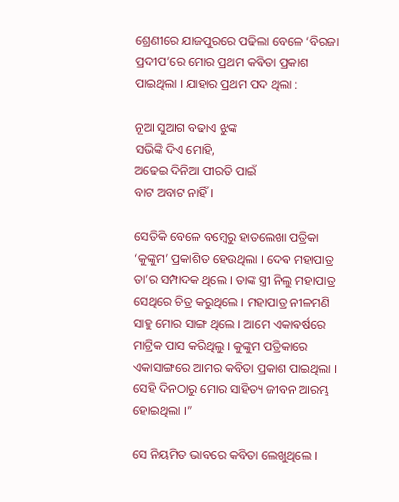ଶ୍ରେଣୀରେ ଯାଜପୁରରେ ପଢିଲା ବେଳେ ‘ବିରଜା ପ୍ରଦୀପ’ରେ ମୋର ପ୍ରଥମ କଵିତା ପ୍ରକାଶ ପାଇଥିଲା । ଯାହାର ପ୍ରଥମ ପଦ ଥିଲା :

ନୂଆ ସୁଆଗ ବଢାଏ ଝୁଙ୍କ
ସଭିଙ୍କି ଦିଏ ମୋହି,
ଅଢେଇ ଦିନିଆ ପୀରତି ପାଇଁ
ବାଟ ଅବାଟ ନାହିଁ ।

ସେତିକି ବେଳେ ବମ୍ବେରୁ ହାତଲେଖା ପତ୍ରିକା ‘କୁଙ୍କୁମ’ ପ୍ରକାଶିତ ହେଉଥିଲା । ଦେଵ ମହାପାତ୍ର ତା’ର ସମ୍ପାଦକ ଥିଲେ । ତାଙ୍କ ସ୍ତ୍ରୀ ନିଲୁ ମହାପାତ୍ର ସେଥିରେ ଚିତ୍ର କରୁଥିଲେ । ମହାପାତ୍ର ନୀଳମଣି ସାହୁ ମୋର ସାଙ୍ଗ ଥିଲେ । ଆମେ ଏକାଵର୍ଷରେ ମାଟ୍ରିକ ପାସ କରିଥିଲୁ । କୁଙ୍କୁମ ପତ୍ରିକାରେ ଏକାସାଙ୍ଗରେ ଆମର କବିତା ପ୍ରକାଶ ପାଇଥିଲା । ସେହି ଦିନଠାରୁ ମୋର ସାହିତ୍ୟ ଜୀବନ ଆରମ୍ଭ ହୋଇଥିଲା ।”

ସେ ନିୟମିତ ଭାବରେ କବିତା ଲେଖୁଥିଲେ ।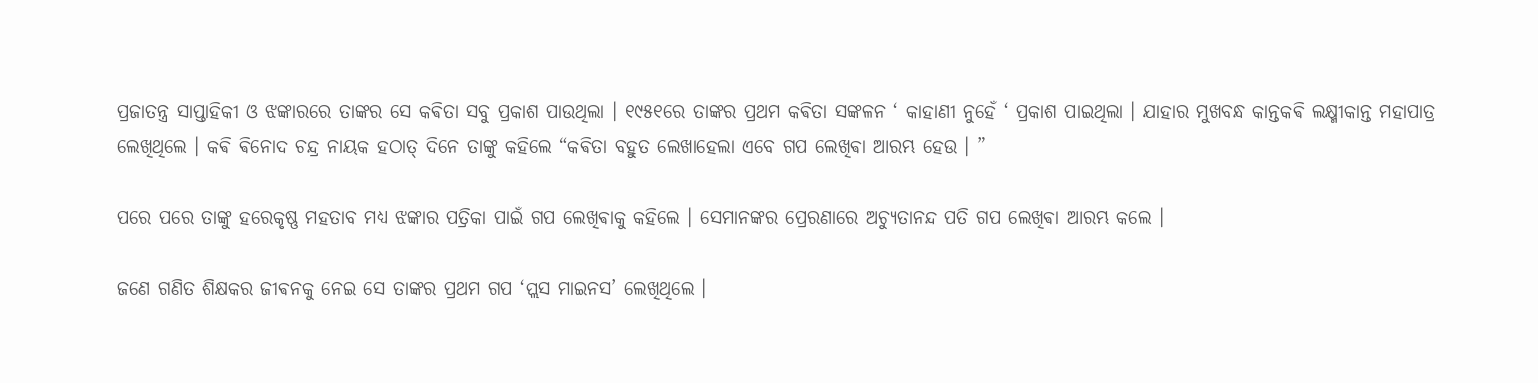ପ୍ରଜାତନ୍ତ୍ର ସାପ୍ତାହିକୀ ଓ ଝଙ୍କାରରେ ତାଙ୍କର ସେ କଵିତା ସବୁ ପ୍ରକାଶ ପାଉଥିଲା । ୧୯୫୧ରେ ତାଙ୍କର ପ୍ରଥମ କଵିତା ସଙ୍କଳନ ‘ କାହାଣୀ ନୁହେଁ ‘ ପ୍ରକାଶ ପାଇଥିଲା । ଯାହାର ମୁଖବନ୍ଧ କାନ୍ତକଵି ଲକ୍ଷ୍ମୀକାନ୍ତ ମହାପାତ୍ର ଲେଖିଥିଲେ । କଵି ଵିନୋଦ ଚନ୍ଦ୍ର ନାୟକ ହଠାତ୍ ଦିନେ ତାଙ୍କୁ କହିଲେ “କଵିତା ବହୁତ ଲେଖାହେଲା ଏବେ ଗପ ଲେଖିଵା ଆରମ୍ଭ ହେଉ । ”

ପରେ ପରେ ତାଙ୍କୁ ହରେକୃଷ୍ଣ ମହତାବ ମଧ୍ୟ ଝଙ୍କାର ପତ୍ରିକା ପାଇଁ ଗପ ଲେଖିଵାକୁ କହିଲେ । ସେମାନଙ୍କର ପ୍ରେରଣାରେ ଅଚ୍ୟୁତାନନ୍ଦ ପତି ଗପ ଲେଖିଵା ଆରମ୍ଭ କଲେ ।

ଜଣେ ଗଣିତ ଶିକ୍ଷକର ଜୀଵନକୁ ନେଇ ସେ ତାଙ୍କର ପ୍ରଥମ ଗପ ‘ପ୍ଲସ ମାଇନସ’ ଲେଖିଥିଲେ ।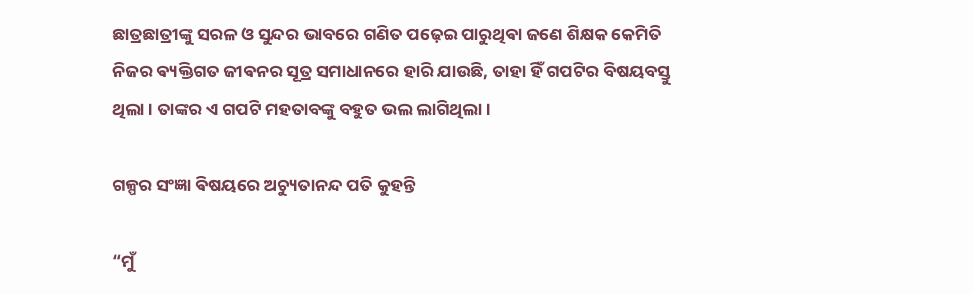ଛାତ୍ରଛାତ୍ରୀଙ୍କୁ ସରଳ ଓ ସୁନ୍ଦର ଭାବରେ ଗଣିତ ପଢ଼େଇ ପାରୁଥିଵା ଜଣେ ଶିକ୍ଷକ କେମିତି ନିଜର ଵ୍ୟକ୍ତିଗତ ଜୀଵନର ସୂତ୍ର ସମାଧାନରେ ହାରି ଯାଉଛି, ତାହା ହିଁ ଗପଟିର ବିଷୟବସ୍ତୁ ଥିଲା । ତାଙ୍କର ଏ ଗପଟି ମହତାବଙ୍କୁ ବହୁତ ଭଲ ଲାଗିଥିଲା ।

ଗଳ୍ପର ସଂଜ୍ଞା ଵିଷୟରେ ଅଚ୍ୟୁତାନନ୍ଦ ପତି କୁହନ୍ତି

“ମୁଁ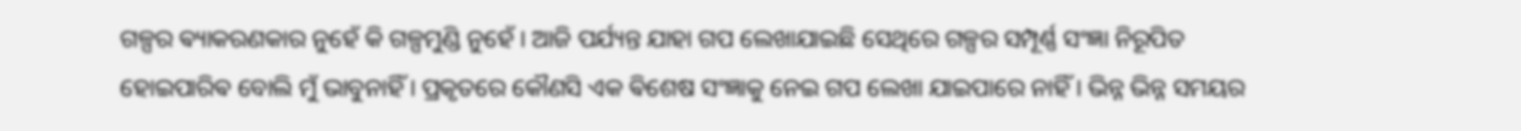ଗଳ୍ପର ଵ୍ୟାକରଣକାର ନୁହେଁ କି ଗଳ୍ପମୁଣ୍ଡି ନୁହେଁ । ଆଜି ପର୍ଯ୍ୟନ୍ତ ଯାହା ଗପ ଲେଖାଯାଇଛି ସେଥିରେ ଗଳ୍ପର ସମ୍ପୂର୍ଣ୍ଣ ସଂଜ୍ଞା ନିରୂପିତ ହୋଇପାରିଵ ବୋଲି ମୁଁ ଭାବୁନାହିଁ । ପ୍ରକୃତରେ କୌଣସି ଏକ ଵିଶେଷ ସଂଜ୍ଞାକୁ ନେଇ ଗପ ଲେଖା ଯାଇପାରେ ନାହିଁ । ଭିନ୍ନ ଭିନ୍ନ ସମୟର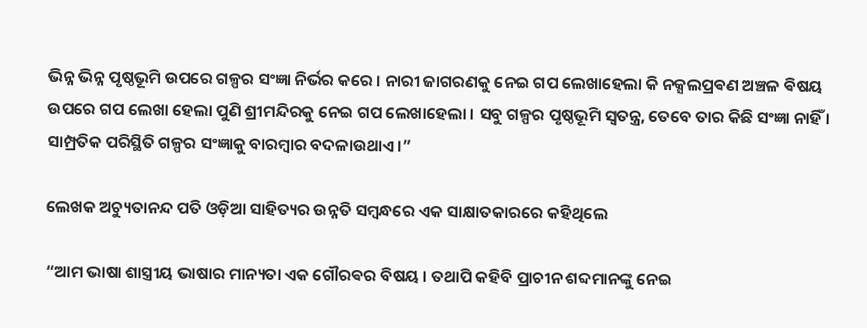ଭିନ୍ନ ଭିନ୍ନ ପୃଷ୍ଠଭୂମି ଉପରେ ଗଳ୍ପର ସଂଜ୍ଞା ନିର୍ଭର କରେ । ନାରୀ ଜାଗରଣକୁ ନେଇ ଗପ ଲେଖାହେଲା କି ନକ୍ସଲପ୍ରଵଣ ଅଞ୍ଚଳ ଵିଷୟ ଉପରେ ଗପ ଲେଖା ହେଲା ପୁଣି ଶ୍ରୀମନ୍ଦିରକୁ ନେଇ ଗପ ଲେଖାହେଲା । ସବୁ ଗଳ୍ପର ପୃଷ୍ଠଭୂମି ସ୍ୱତନ୍ତ୍ର, ତେବେ ତାର କିଛି ସଂଜ୍ଞା ନାହିଁ । ସାମ୍ପ୍ରତିକ ପରିସ୍ଥିତି ଗଳ୍ପର ସଂଜ୍ଞାକୁ ବାରମ୍ବାର ବଦଳାଉଥାଏ ।”

ଲେଖକ ଅଚ୍ୟୁତାନନ୍ଦ ପତି ଓଡ଼ିଆ ସାହିତ୍ୟର ଉନ୍ନତି ସମ୍ବନ୍ଧରେ ଏକ ସାକ୍ଷାତକାରରେ କହିଥିଲେ

“ଆମ ଭାଷା ଶାସ୍ତ୍ରୀୟ ଭାଷାର ମାନ୍ୟତା ଏକ ଗୌରଵର ବିଷୟ । ତଥାପି କହିବି ପ୍ରାଚୀନ ଶବ୍ଦମାନଙ୍କୁ ନେଇ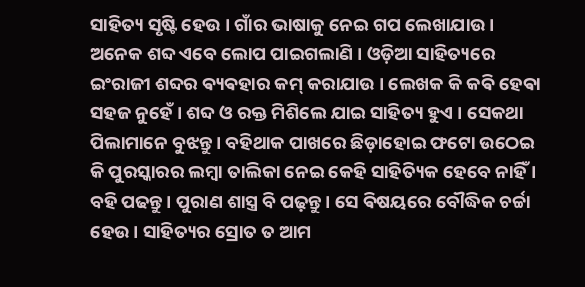ସାହିତ୍ୟ ସୃଷ୍ଟି ହେଉ । ଗାଁର ଭାଷାକୁ ନେଇ ଗପ ଲେଖାଯାଉ । ଅନେକ ଶବ୍ଦ ଏବେ ଲୋପ ପାଇଗଲାଣି । ଓଡ଼ିଆ ସାହିତ୍ୟରେ ଇଂରାଜୀ ଶବ୍ଦର ଵ୍ୟଵହାର କମ୍ କରାଯାଉ । ଲେଖକ କି କଵି ହେଵା ସହଜ ନୁହେଁ । ଶବ୍ଦ ଓ ରକ୍ତ ମିଶିଲେ ଯାଇ ସାହିତ୍ୟ ହୁଏ । ସେକଥା ପିଲାମାନେ ବୁଝନ୍ତୁ । ବହିଥାକ ପାଖରେ ଛିଡ଼ାହୋଇ ଫଟୋ ଉଠେଇ କି ପୁରସ୍କାରର ଲମ୍ବା ତାଲିକା ନେଇ କେହି ସାହିତ୍ୟିକ ହେବେ ନାହିଁ । ବହି ପଢନ୍ତୁ । ପୁରାଣ ଶାସ୍ତ୍ର ବି ପଢ଼ନ୍ତୁ । ସେ ଵିଷୟରେ ବୌଦ୍ଧିକ ଚର୍ଚ୍ଚା ହେଉ । ସାହିତ୍ୟର ସ୍ରୋତ ତ ଆମ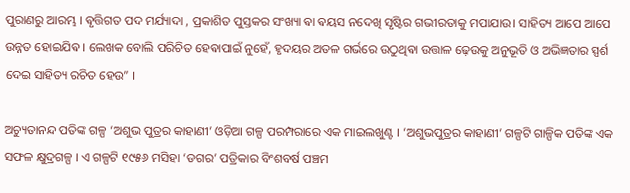ପୁରାଣରୁ ଆରମ୍ଭ । ଵୃତ୍ତିଗତ ପଦ ମର୍ଯ୍ୟାଦା , ପ୍ରକାଶିତ ପୁସ୍ତକର ସଂଖ୍ୟା ଵା ଵୟସ ନଦେଖି ସୃଷ୍ଟିର ଗଭୀରତାକୁ ମପାଯାଉ। ସାହିତ୍ୟ ଆପେ ଆପେ ଉନ୍ନତ ହୋଇଯିଵ । ଲେଖକ ବୋଲି ପରିଚିତ ହେଵାପାଇଁ ନୁହେଁ, ହୃଦୟର ଅତଳ ଗର୍ଭରେ ଉଠୁଥିଵା ଉତ୍ତାଳ ଢ଼େଉକୁ ଅନୁଭୂତି ଓ ଅଭିଜ୍ଞତାର ସ୍ପର୍ଶ ଦେଇ ସାହିତ୍ୟ ରଚିତ ହେଉ” ।

ଅଚ୍ୟୁତାନନ୍ଦ ପତିଙ୍କ ଗଳ୍ପ ‘ଅଶୁଭ ପୁତ୍ରର କାହାଣୀ’ ଓଡ଼ିଆ ଗଳ୍ପ ପରମ୍ପରାରେ ଏକ ମାଇଲଖୁଣ୍ଟ । ‘ଅଶୁଭପୁତ୍ରର କାହାଣୀ’ ଗଳ୍ପଟି ଗାଳ୍ପିକ ପତିଙ୍କ ଏକ ସଫଳ କ୍ଷୁଦ୍ରଗଳ୍ପ । ଏ ଗଳ୍ପଟି ୧୯୫୬ ମସିହା ‘ଡଗର’ ପତ୍ରିକାର ବିଂଶବର୍ଷ ପଞ୍ଚମ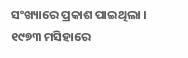ସଂଖ୍ୟାରେ ପ୍ରକାଶ ପାଇଥିଲା । ୧୯୭୩ ମସିହାରେ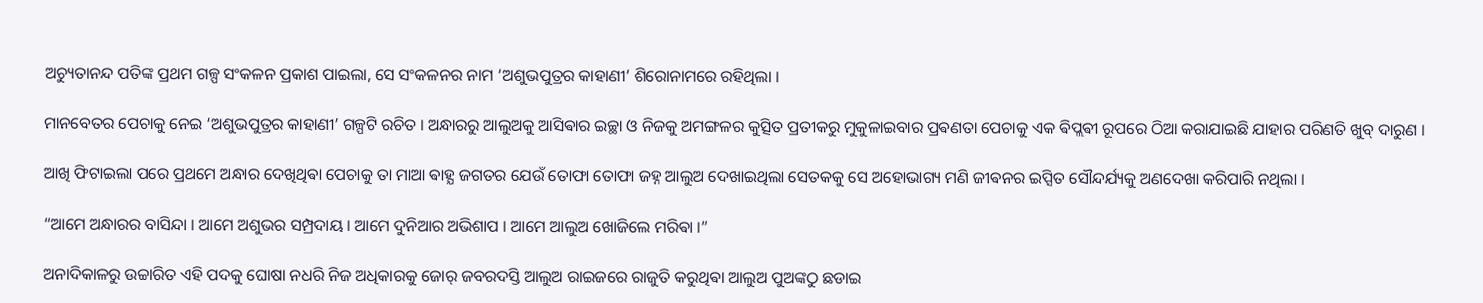ଅଚ୍ୟୁତାନନ୍ଦ ପତିଙ୍କ ପ୍ରଥମ ଗଳ୍ପ ସଂକଳନ ପ୍ରକାଶ ପାଇଲା, ସେ ସଂକଳନର ନାମ ‘ଅଶୁଭପୁତ୍ରର କାହାଣୀ’ ଶିରୋନାମରେ ରହିଥିଲା ।

ମାନବେତର ପେଚାକୁ ନେଇ ‘ଅଶୁଭପୁତ୍ରର କାହାଣୀ’ ଗଳ୍ପଟି ରଚିତ । ଅନ୍ଧାରରୁ ଆଲୁଅକୁ ଆସିଵାର ଇଚ୍ଛା ଓ ନିଜକୁ ଅମଙ୍ଗଳର କୁତ୍ସିତ ପ୍ରତୀକରୁ ମୁକୁଳାଇବାର ପ୍ରଵଣତା ପେଚାକୁ ଏକ ଵିପ୍ଲଵୀ ରୂପରେ ଠିଆ କରାଯାଇଛି ଯାହାର ପରିଣତି ଖୁବ୍ ଦାରୁଣ ।

ଆଖି ଫିଟାଇଲା ପରେ ପ୍ରଥମେ ଅନ୍ଧାର ଦେଖିଥିଵା ପେଚାକୁ ତା ମାଆ ଵାହ୍ଯ ଜଗତର ଯେଉଁ ତୋଫା ତୋଫା ଜହ୍ନ ଆଲୁଅ ଦେଖାଇଥିଲା ସେତକକୁ ସେ ଅହୋଭାଗ୍ୟ ମଣି ଜୀଵନର ଇପ୍ସିତ ସୌନ୍ଦର୍ଯ୍ୟକୁ ଅଣଦେଖା କରିପାରି ନଥିଲା ।

“ଆମେ ଅନ୍ଧାରର ବାସିନ୍ଦା । ଆମେ ଅଶୁଭର ସମ୍ପ୍ରଦାୟ । ଆମେ ଦୁନିଆର ଅଭିଶାପ । ଆମେ ଆଲୁଅ ଖୋଜିଲେ ମରିଵା ।”

ଅନାଦିକାଳରୁ ଉଚ୍ଚାରିତ ଏହି ପଦକୁ ଘୋଷା ନଧରି ନିଜ ଅଧିକାରକୁ ଜୋର୍ ଜବରଦସ୍ତି ଆଲୁଅ ରାଇଜରେ ରାଜୁତି କରୁଥିଵା ଆଲୁଅ ପୁଅଙ୍କଠୁ ଛଡାଇ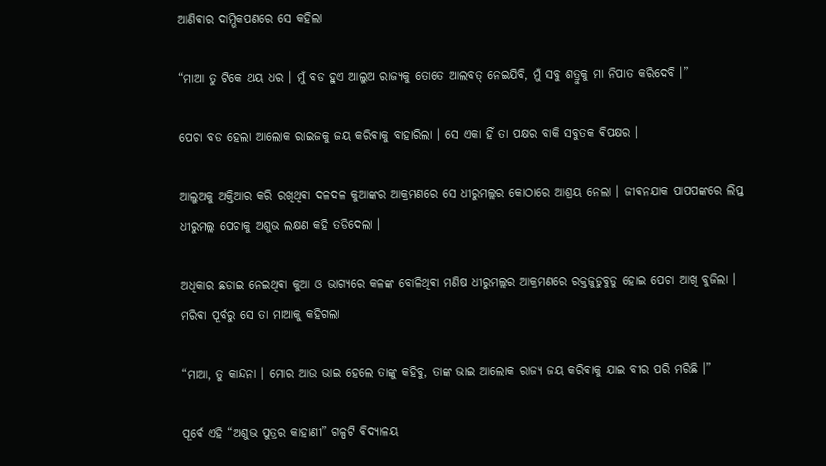ଆଣିଵାର ଦାମ୍ଭିକପଣରେ ସେ କହିଲା

“ମାଆ ତୁ ଟିକେ ଥୟ ଧର । ମୁଁ ବଡ ହୁଏ ଆଲୁଅ ରାଜ୍ୟକୁ ତୋତେ ଆଲବତ୍ ନେଇଯିବି, ମୁଁ ସବୁ ଶତ୍ରୁକୁ ମା ନିପାତ କରିଦେବି ।”

ପେଚା ବଡ ହେଲା ଆଲୋକ ରାଇଜକୁ ଜୟ କରିଵାକୁ ବାହାରିଲା । ସେ ଏକା ହିଁ ତା ପକ୍ଷର ବାକି ସବୁତକ ଵିପକ୍ଷର ।

ଆଲୁଅକୁ ଅକ୍ତିଆର କରି ରଖିଥିଵା ଦଳଦଳ କୁଆଙ୍କର ଆକ୍ରମଣରେ ସେ ଧୀରୁମଲ୍ଲର କୋଠାରେ ଆଶ୍ରୟ ନେଲା । ଜୀଵନଯାକ ପାପପଙ୍କରେ ଲିପ୍ତ ଧୀରୁମଲ୍ଲ ପେଚାକୁ ଅଶୁଭ ଲକ୍ଷଣ କହି ତଡିଦେଲା ।

ଅଧିକାର ଛଡାଇ ନେଇଥିଵା କୁଆ ଓ ଭାଗ୍ୟରେ କଳଙ୍କ ବୋଳିଥିଵା ମଣିଷ ଧୀରୁମଲ୍ଲର ଆକ୍ରମଣରେ ରକ୍ତଜୁଡୁବୁଡୁ ହୋଇ ପେଚା ଆଖି ବୁଜିଲା । ମରିଵା ପୂର୍ବରୁ ସେ ତା ମାଆକୁ କହିଗଲା

“ମାଆ, ତୁ କାନ୍ଦନା । ମୋର ଆଉ ଭାଇ ହେଲେ ତାଙ୍କୁ କହିବୁ, ତାଙ୍କ ଭାଇ ଆଲୋକ ରାଜ୍ୟ ଜୟ କରିଵାକୁ ଯାଇ ବୀର ପରି ମରିଛି ।”

ପୂର୍ଵେ ଏହି “ଅଶୁଭ ପୁତ୍ରର କାହାଣୀ” ଗଳ୍ପଟି ଵିଦ୍ୟାଳୟ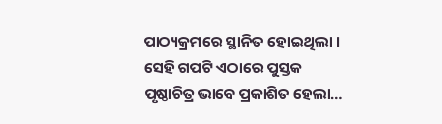ପାଠ୍ୟକ୍ରମରେ ସ୍ଥାନିତ ହୋଇଥିଲା । ସେହି ଗପଟି ଏଠାରେ ପୁସ୍ତକ ପୃଷ୍ଠାଚିତ୍ର ଭାବେ ପ୍ରକାଶିତ ହେଲା…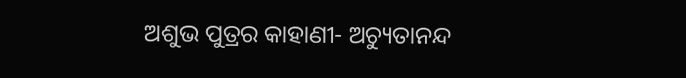ଅଶୁଭ ପୁତ୍ରର କାହାଣୀ- ଅଚ୍ୟୁତାନନ୍ଦ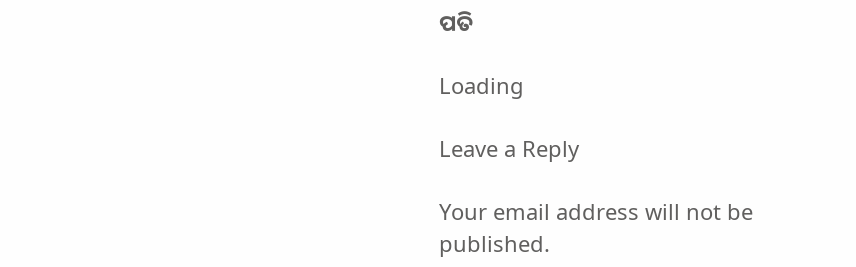ପତି

Loading

Leave a Reply

Your email address will not be published.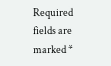Required fields are marked *